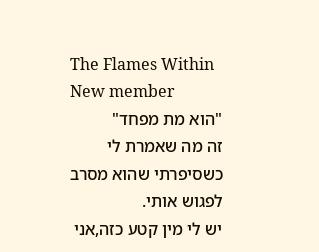The Flames Within
New member
"הוא מת מפחד"
זה מה שאמרת לי כשסיפרתי שהוא מסרב לפגוש אותי.
יש לי מין קטע כזה,אני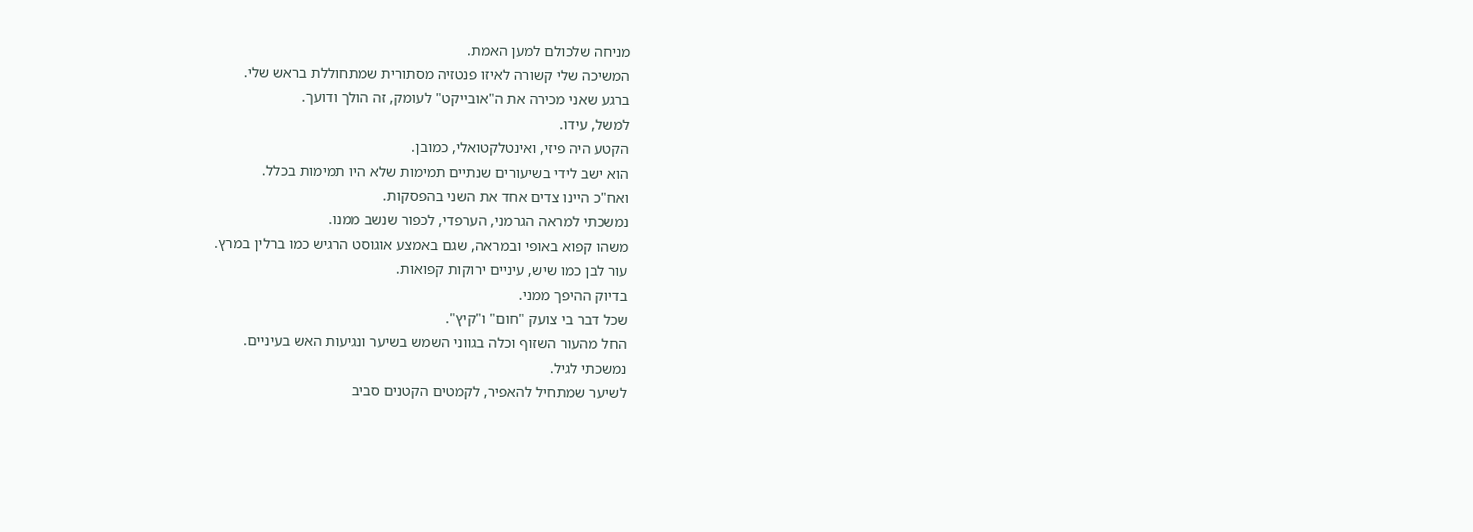מניחה שלכולם למען האמת.
המשיכה שלי קשורה לאיזו פנטזיה מסתורית שמתחוללת בראש שלי.
ברגע שאני מכירה את ה"אובייקט" לעומק, זה הולך ודועך.
למשל, עידו.
הקטע היה פיזי, ואינטלקטואלי, כמובן.
הוא ישב לידי בשיעורים שנתיים תמימות שלא היו תמימות בכלל.
ואח"כ היינו צדים אחד את השני בהפסקות.
נמשכתי למראה הגרמני, הערפדי, לכפור שנשב ממנו.
משהו קפוא באופי ובמראה, שגם באמצע אוגוסט הרגיש כמו ברלין במרץ.
עור לבן כמו שיש, עיניים ירוקות קפואות.
בדיוק ההיפך ממני.
שכל דבר בי צועק "חום" ו"קיץ".
החל מהעור השזוף וכלה בגווני השמש בשיער ונגיעות האש בעיניים.
נמשכתי לגיל.
לשיער שמתחיל להאפיר, לקמטים הקטנים סביב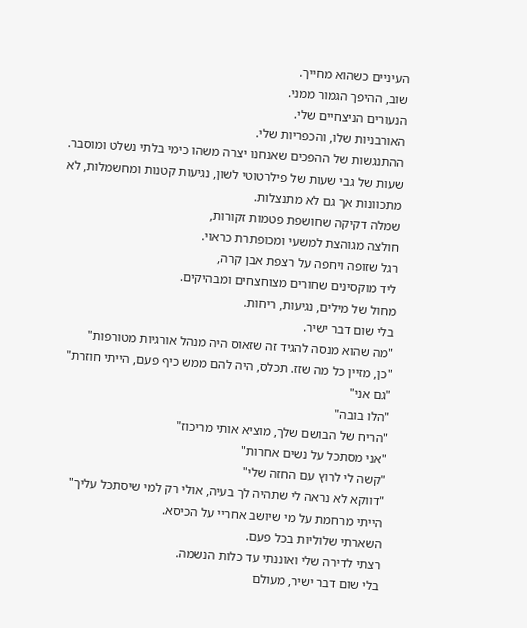העיניים כשהוא מחייך.
שוב, ההיפך הגמור ממני.
הנעורים הניצחיים שלי.
האורבניות שלו, והכפריות שלי.
ההתנגשות של ההפכים שאנחנו יצרה משהו כימי בלתי נשלט ומוסבר.
שעות של גבי שעות של פילרטוטי לשון, נגיעות קטנות ומחשמלות, לא מתכוונות אך גם לא מתנצלות.
שמלה דקיקה שחושפת פטמות זקורות,
חולצה מגוהצת למשעי ומכופתרת כראוי.
רגל שזופה ויחפה על רצפת אבן קרה,
ליד מוקסינים שחורים מצוחצחים ומבהיקים.
מחול של מילים, נגיעות, ריחות.
בלי שום דבר ישיר.
"מה שהוא מנסה להגיד זה שזאוס היה מנהל אורגיות מטורפות"
"כן, מזיין כל מה שזז. תכלס, היה להם ממש כיף פעם, הייתי חוזרת"
"גם אני"
"הלו בובה"
"הריח של הבושם שלך, מוציא אותי מריכוז"
"אני מסתכל על נשים אחרות"
"קשה לי לרוץ עם החזה שלי"
"דווקא לא נראה לי שתהיה לך בעיה, אולי רק למי שיסתכל עליך"
הייתי מרחמת על מי שיושב אחריי על הכיסא.
השארתי שלוליות בכל פעם.
רצתי לדירה שלי ואוננתי עד כלות הנשמה.
בלי שום דבר ישיר, מעולם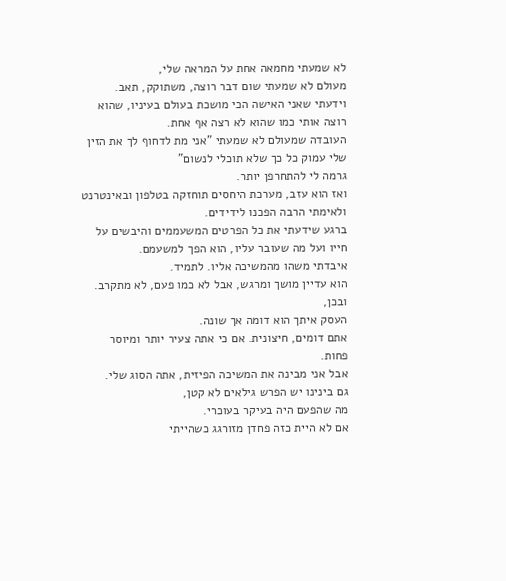לא שמעתי מחמאה אחת על המראה שלי,
מעולם לא שמעתי שום דבר רוצה, משתוקק, תאב.
וידעתי שאני האישה הכי מושכת בעולם בעיניו, שהוא רוצה אותי כמו שהוא לא רצה אף אחת.
העובדה שמעולם לא שמעתי "אני מת לדחוף לך את הזין שלי עמוק כל כך שלא תוכלי לנשום"
גרמה לי להתחרפן יותר.
ואז הוא עזב, מערכת היחסים תוחזקה בטלפון ובאינטרנט ולאימתי הרבה הפכנו לידידים.
ברגע שידעתי את כל הפרטים המשעממים והיבשים על חייו ועל מה שעובר עליו, הוא הפך למשעמם.
איבדתי משהו מהמשיכה אליו. לתמיד.
הוא עדיין מושך ומרגש, אבל לא כמו פעם, לא מתקרב.
ובכן,
העסק איתך הוא דומה אך שונה.
אתם דומים, חיצונית. אם כי אתה צעיר יותר ומיוסר פחות.
אבל אני מבינה את המשיכה הפיזית, אתה הסוג שלי.
גם בינינו יש הפרש גילאים לא קטן,
מה שהפעם היה בעיקר בעוכרי.
אם לא היית כזה פחדן מזורגג כשהייתי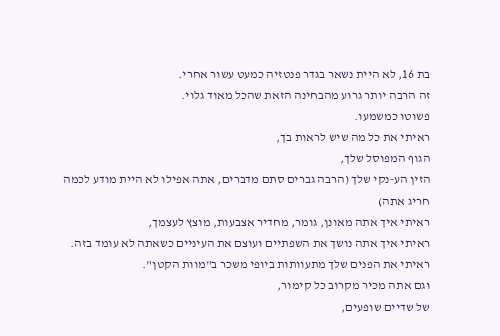בת 16, לא היית נשאר בגדר פנטזיה כמעט עשור אחרי.
זה הרבה יותר גרוע מהבחינה הזאת שהכל מאוד גלוי.
פשוטו כמשמעו.
ראיתי את כל מה שיש לראות בך,
הגוף המפוסל שלך,
הזין הע-נקי שלך (הרבה גברים סתם מדברים, אתה אפילו לא היית מודע לכמה חריג אתה)
ראיתי איך אתה מאונן, גומר, מחדיר אצבעות, מוצץ לעצמך,
ראיתי איך אתה נושך את השפתיים ועוצם את העיניים כשאתה לא עומד בזה.
ראיתי את הפנים שלך מתעוותות ביופי משכר ב"מוות הקטן".
וגם אתה מכיר מקרוב כל קימור,
של שדיים שופעים,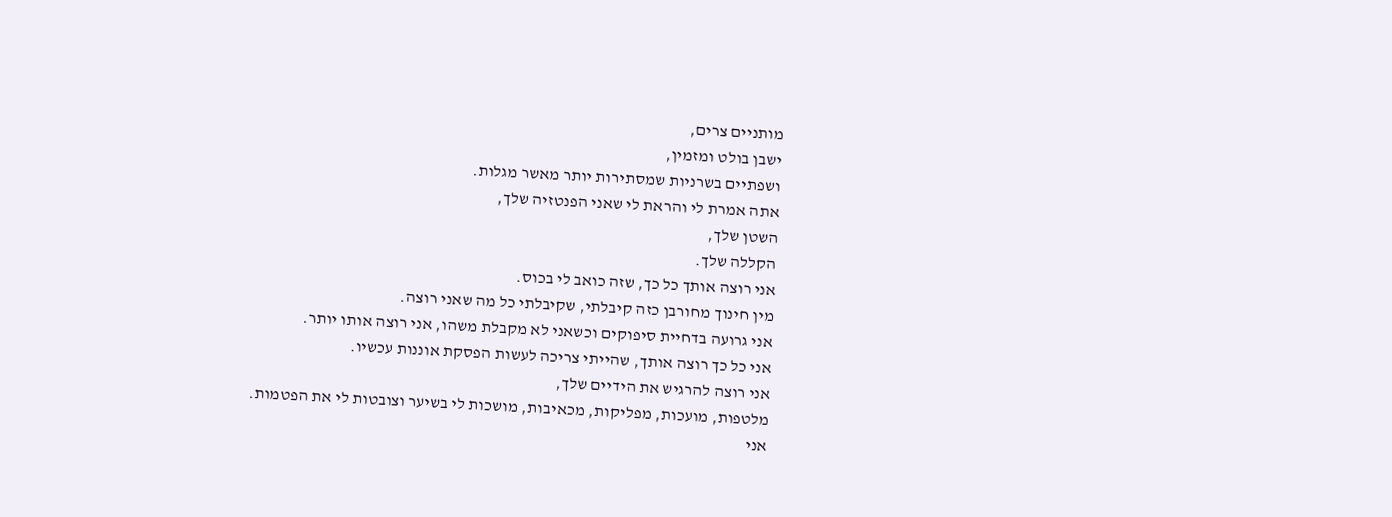מותניים צרים,
ישבן בולט ומזמין,
ושפתיים בשרניות שמסתירות יותר מאשר מגלות.
אתה אמרת לי והראת לי שאני הפנטזיה שלך,
השטן שלך,
הקללה שלך.
אני רוצה אותך כל כך, שזה כואב לי בכוס.
מין חינוך מחורבן כזה קיבלתי, שקיבלתי כל מה שאני רוצה.
אני גרועה בדחיית סיפוקים וכשאני לא מקבלת משהו, אני רוצה אותו יותר.
אני כל כך רוצה אותך, שהייתי צריכה לעשות הפסקת אוננות עכשיו.
אני רוצה להרגיש את הידיים שלך,
מלטפות, מועכות, מפליקות, מכאיבות, מושכות לי בשיער וצובטות לי את הפטמות.
אני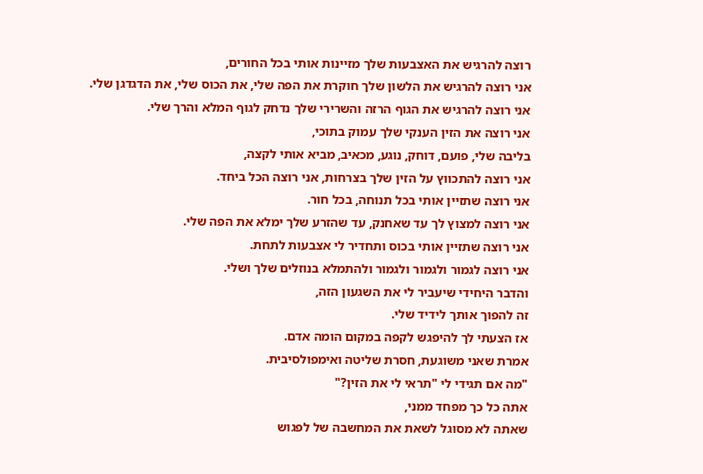רוצה להרגיש את האצבעות שלך מזיינות אותי בכל החורים,
אני רוצה להרגיש את הלשון שלך חוקרת את הפה שלי, את הכוס שלי, את הדגדגן שלי.
אני רוצה להרגיש את הגוף הרזה והשרירי שלך נדחק לגוף המלא והרך שלי.
אני רוצה את הזין הענקי שלך עמוק בתוכי,
בליבה שלי, פועם, דוחק, נוגע, מכאיב, מביא אותי לקצה,
אני רוצה להתכווץ על הזין שלך בצרחות, אני רוצה הכל ביחד.
אני רוצה שתזיין אותי בכל תנוחה, בכל חור.
אני רוצה למצוץ לך עד שאחנק, עד שהזרע שלך ימלא את הפה שלי.
אני רוצה שתזיין אותי בכוס ותחדיר לי אצבעות לתחת.
אני רוצה לגמור ולגמור ולגמור ולהתמלא בנוזלים שלך ושלי.
והדבר היחידי שיעביר לי את השגעון הזה,
זה להפוך אותך לידיד שלי.
אז הצעתי לך להיפגש לקפה במקום הומה אדם.
אמרת שאני משוגעת, חסרת שליטה ואימפולסיבית.
"מה אם תגידי לי "תראי לי את הזין?"
אתה כל כך מפחד ממני,
שאתה לא מסוגל לשאת את המחשבה של לפגוש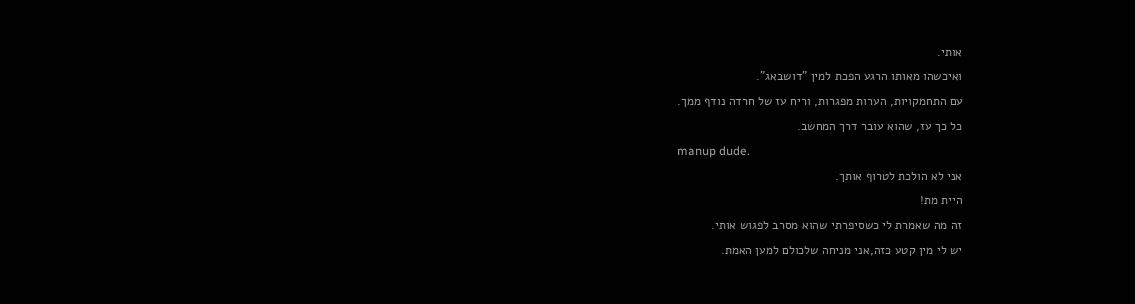אותי.
ואיכשהו מאותו הרגע הפכת למין "דושבאג".
עם התחמקויות, הערות מפגרות, וריח עז של חרדה נודף ממך.
כל כך עז, שהוא עובר דרך המחשב.
manup dude.
אני לא הולכת לטרוף אותך.
היית מת!
זה מה שאמרת לי כשסיפרתי שהוא מסרב לפגוש אותי.
יש לי מין קטע כזה,אני מניחה שלכולם למען האמת.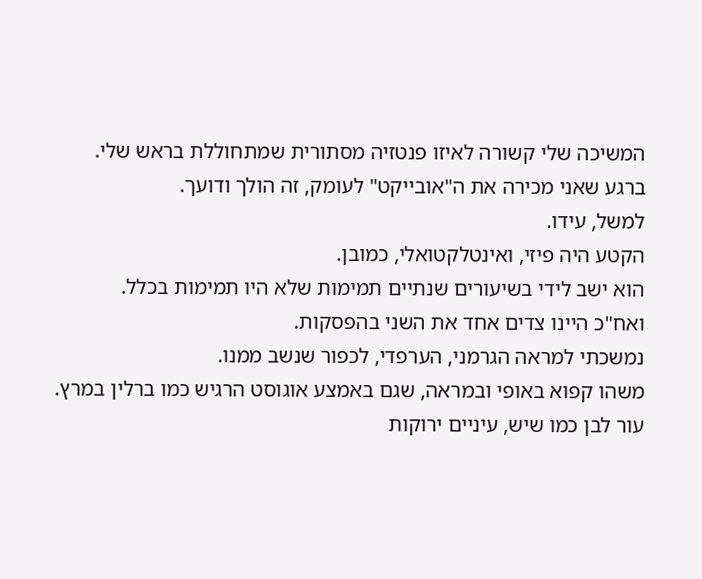המשיכה שלי קשורה לאיזו פנטזיה מסתורית שמתחוללת בראש שלי.
ברגע שאני מכירה את ה"אובייקט" לעומק, זה הולך ודועך.
למשל, עידו.
הקטע היה פיזי, ואינטלקטואלי, כמובן.
הוא ישב לידי בשיעורים שנתיים תמימות שלא היו תמימות בכלל.
ואח"כ היינו צדים אחד את השני בהפסקות.
נמשכתי למראה הגרמני, הערפדי, לכפור שנשב ממנו.
משהו קפוא באופי ובמראה, שגם באמצע אוגוסט הרגיש כמו ברלין במרץ.
עור לבן כמו שיש, עיניים ירוקות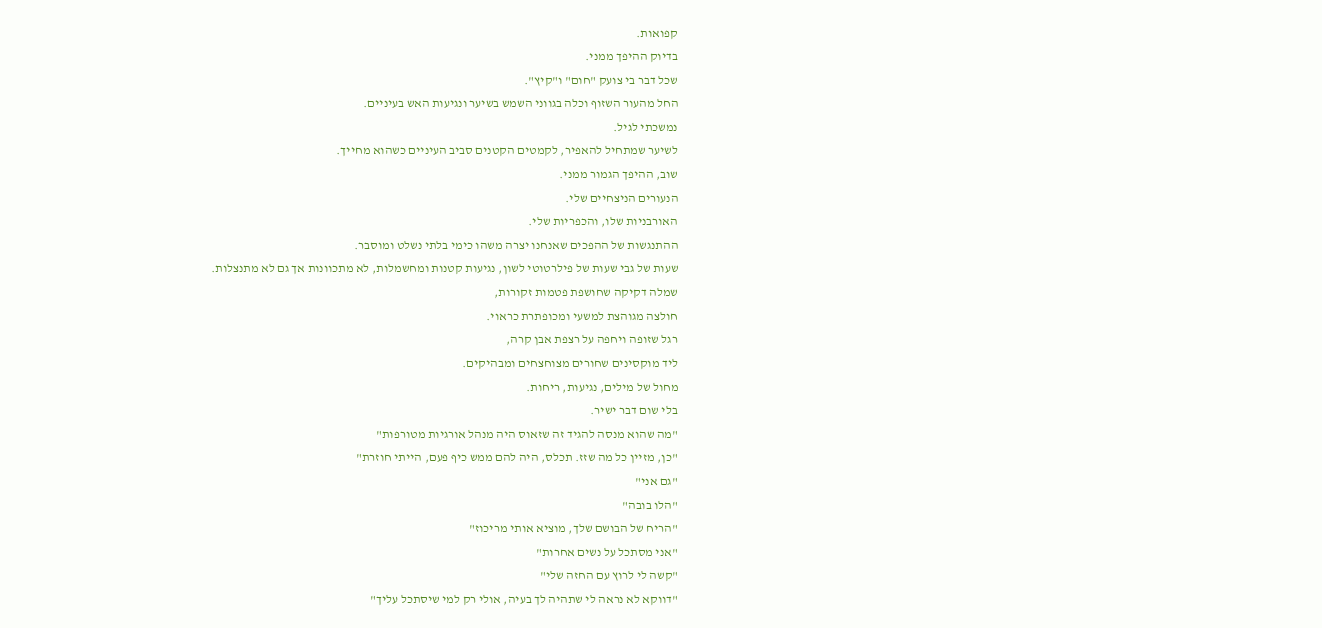קפואות.
בדיוק ההיפך ממני.
שכל דבר בי צועק "חום" ו"קיץ".
החל מהעור השזוף וכלה בגווני השמש בשיער ונגיעות האש בעיניים.
נמשכתי לגיל.
לשיער שמתחיל להאפיר, לקמטים הקטנים סביב העיניים כשהוא מחייך.
שוב, ההיפך הגמור ממני.
הנעורים הניצחיים שלי.
האורבניות שלו, והכפריות שלי.
ההתנגשות של ההפכים שאנחנו יצרה משהו כימי בלתי נשלט ומוסבר.
שעות של גבי שעות של פילרטוטי לשון, נגיעות קטנות ומחשמלות, לא מתכוונות אך גם לא מתנצלות.
שמלה דקיקה שחושפת פטמות זקורות,
חולצה מגוהצת למשעי ומכופתרת כראוי.
רגל שזופה ויחפה על רצפת אבן קרה,
ליד מוקסינים שחורים מצוחצחים ומבהיקים.
מחול של מילים, נגיעות, ריחות.
בלי שום דבר ישיר.
"מה שהוא מנסה להגיד זה שזאוס היה מנהל אורגיות מטורפות"
"כן, מזיין כל מה שזז. תכלס, היה להם ממש כיף פעם, הייתי חוזרת"
"גם אני"
"הלו בובה"
"הריח של הבושם שלך, מוציא אותי מריכוז"
"אני מסתכל על נשים אחרות"
"קשה לי לרוץ עם החזה שלי"
"דווקא לא נראה לי שתהיה לך בעיה, אולי רק למי שיסתכל עליך"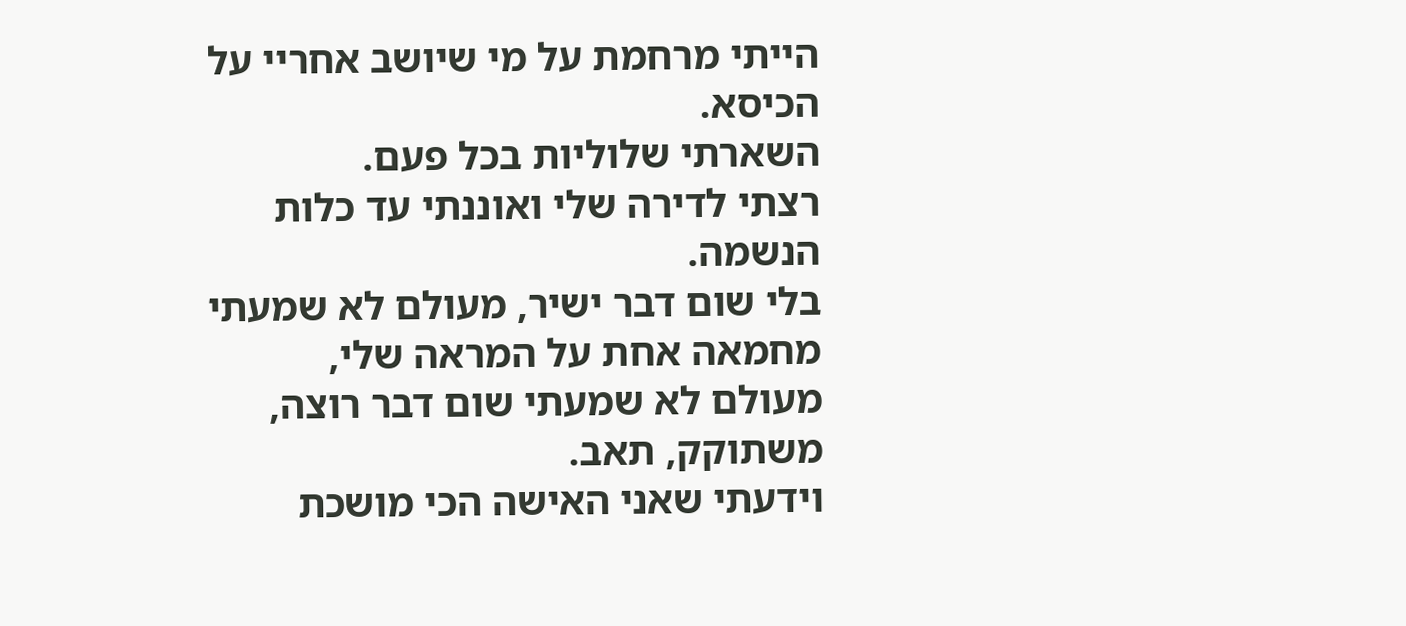הייתי מרחמת על מי שיושב אחריי על הכיסא.
השארתי שלוליות בכל פעם.
רצתי לדירה שלי ואוננתי עד כלות הנשמה.
בלי שום דבר ישיר, מעולם לא שמעתי מחמאה אחת על המראה שלי,
מעולם לא שמעתי שום דבר רוצה, משתוקק, תאב.
וידעתי שאני האישה הכי מושכת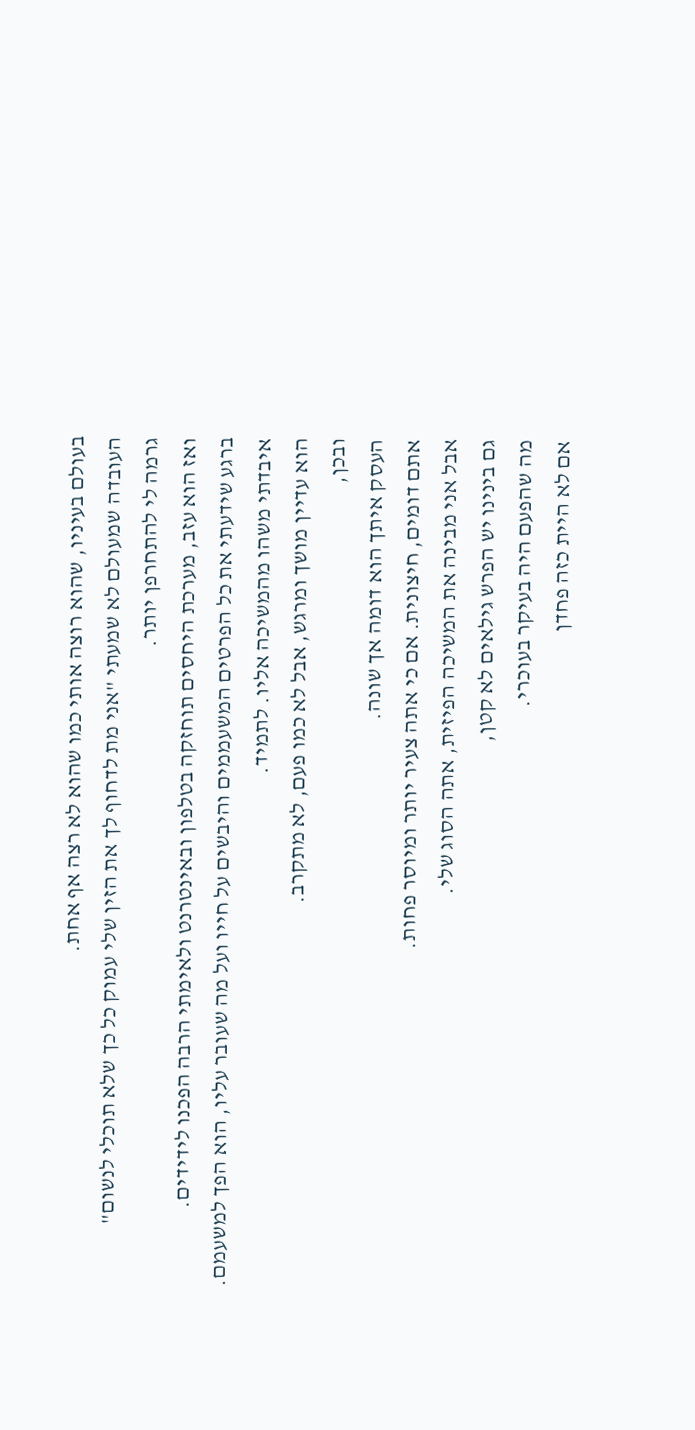בעולם בעיניו, שהוא רוצה אותי כמו שהוא לא רצה אף אחת.
העובדה שמעולם לא שמעתי "אני מת לדחוף לך את הזין שלי עמוק כל כך שלא תוכלי לנשום"
גרמה לי להתחרפן יותר.
ואז הוא עזב, מערכת היחסים תוחזקה בטלפון ובאינטרנט ולאימתי הרבה הפכנו לידידים.
ברגע שידעתי את כל הפרטים המשעממים והיבשים על חייו ועל מה שעובר עליו, הוא הפך למשעמם.
איבדתי משהו מהמשיכה אליו. לתמיד.
הוא עדיין מושך ומרגש, אבל לא כמו פעם, לא מתקרב.
ובכן,
העסק איתך הוא דומה אך שונה.
אתם דומים, חיצונית. אם כי אתה צעיר יותר ומיוסר פחות.
אבל אני מבינה את המשיכה הפיזית, אתה הסוג שלי.
גם בינינו יש הפרש גילאים לא קטן,
מה שהפעם היה בעיקר בעוכרי.
אם לא היית כזה פחדן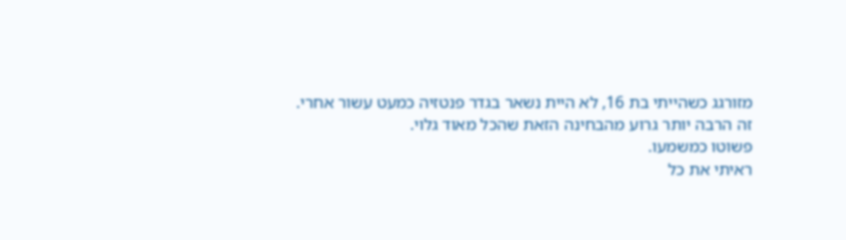מזורגג כשהייתי בת 16, לא היית נשאר בגדר פנטזיה כמעט עשור אחרי.
זה הרבה יותר גרוע מהבחינה הזאת שהכל מאוד גלוי.
פשוטו כמשמעו.
ראיתי את כל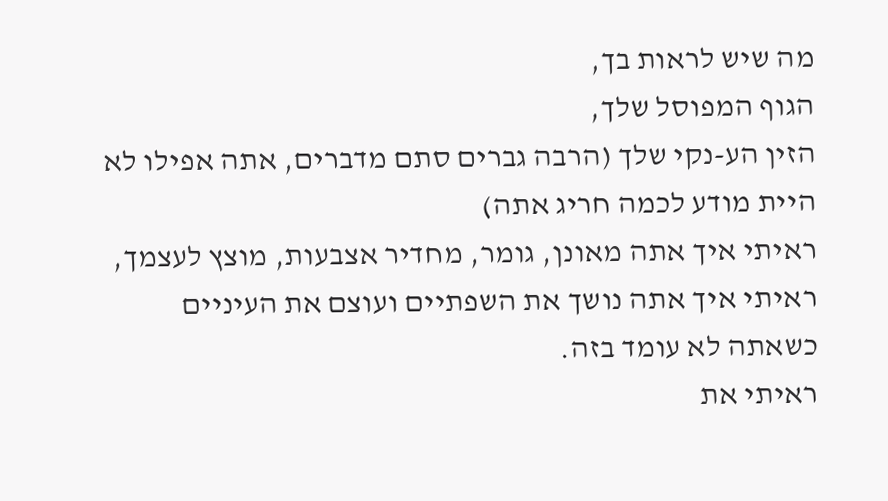מה שיש לראות בך,
הגוף המפוסל שלך,
הזין הע-נקי שלך (הרבה גברים סתם מדברים, אתה אפילו לא היית מודע לכמה חריג אתה)
ראיתי איך אתה מאונן, גומר, מחדיר אצבעות, מוצץ לעצמך,
ראיתי איך אתה נושך את השפתיים ועוצם את העיניים כשאתה לא עומד בזה.
ראיתי את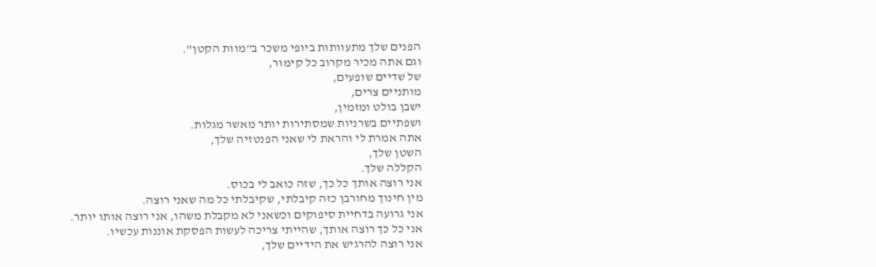הפנים שלך מתעוותות ביופי משכר ב"מוות הקטן".
וגם אתה מכיר מקרוב כל קימור,
של שדיים שופעים,
מותניים צרים,
ישבן בולט ומזמין,
ושפתיים בשרניות שמסתירות יותר מאשר מגלות.
אתה אמרת לי והראת לי שאני הפנטזיה שלך,
השטן שלך,
הקללה שלך.
אני רוצה אותך כל כך, שזה כואב לי בכוס.
מין חינוך מחורבן כזה קיבלתי, שקיבלתי כל מה שאני רוצה.
אני גרועה בדחיית סיפוקים וכשאני לא מקבלת משהו, אני רוצה אותו יותר.
אני כל כך רוצה אותך, שהייתי צריכה לעשות הפסקת אוננות עכשיו.
אני רוצה להרגיש את הידיים שלך,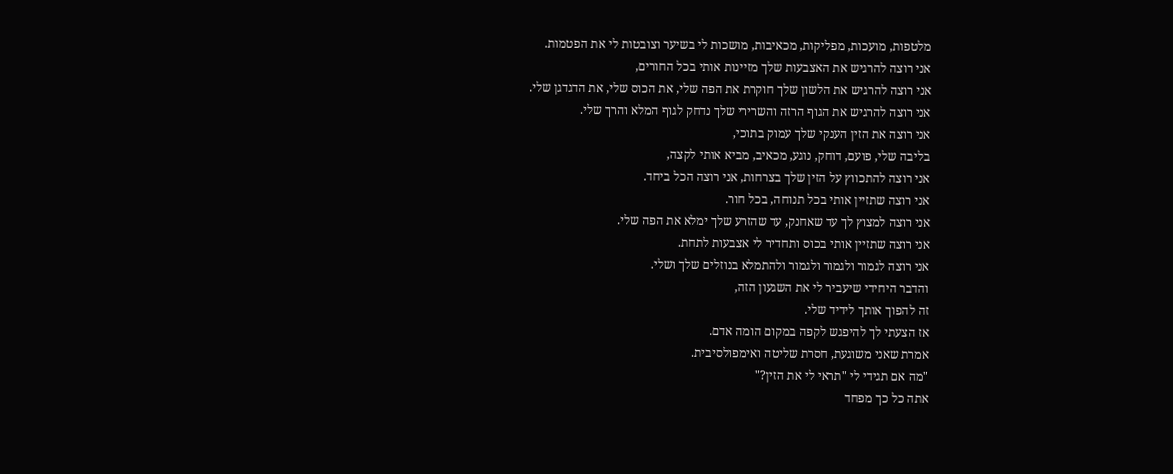מלטפות, מועכות, מפליקות, מכאיבות, מושכות לי בשיער וצובטות לי את הפטמות.
אני רוצה להרגיש את האצבעות שלך מזיינות אותי בכל החורים,
אני רוצה להרגיש את הלשון שלך חוקרת את הפה שלי, את הכוס שלי, את הדגדגן שלי.
אני רוצה להרגיש את הגוף הרזה והשרירי שלך נדחק לגוף המלא והרך שלי.
אני רוצה את הזין הענקי שלך עמוק בתוכי,
בליבה שלי, פועם, דוחק, נוגע, מכאיב, מביא אותי לקצה,
אני רוצה להתכווץ על הזין שלך בצרחות, אני רוצה הכל ביחד.
אני רוצה שתזיין אותי בכל תנוחה, בכל חור.
אני רוצה למצוץ לך עד שאחנק, עד שהזרע שלך ימלא את הפה שלי.
אני רוצה שתזיין אותי בכוס ותחדיר לי אצבעות לתחת.
אני רוצה לגמור ולגמור ולגמור ולהתמלא בנוזלים שלך ושלי.
והדבר היחידי שיעביר לי את השגעון הזה,
זה להפוך אותך לידיד שלי.
אז הצעתי לך להיפגש לקפה במקום הומה אדם.
אמרת שאני משוגעת, חסרת שליטה ואימפולסיבית.
"מה אם תגידי לי "תראי לי את הזין?"
אתה כל כך מפחד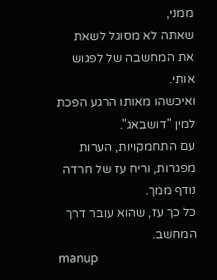ממני,
שאתה לא מסוגל לשאת את המחשבה של לפגוש אותי.
ואיכשהו מאותו הרגע הפכת למין "דושבאג".
עם התחמקויות, הערות מפגרות, וריח עז של חרדה נודף ממך.
כל כך עז, שהוא עובר דרך המחשב.
manup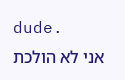dude.
אני לא הולכת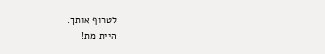לטרוף אותך.
היית מת!